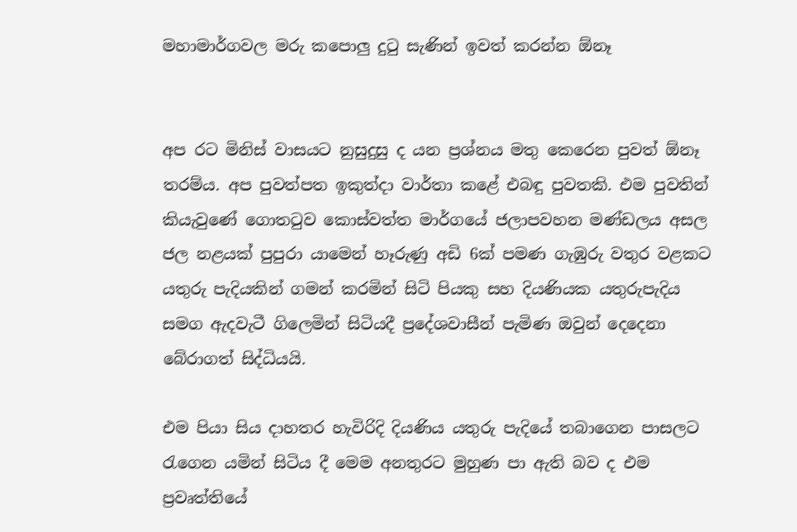මහාමාර්ගවල මරු කපොලු දුටු සැණින් ඉවත් කරන්න ඕනෑ


අප රට මිනිස් වාසයට නුසුදුසු ද යන ප්‍රශ්නය මතු කෙරෙන පුවත් ඕනෑ තරම්ය. අප පුවත්පත ඉකුත්දා වාර්තා කළේ එබඳු පුවතකි. එම පුවතින් කියැවුණේ ගොතටුව කොස්වත්ත මාර්ගයේ ජලාපවහන මණ්ඩලය අසල ජල නළයක් පුපුරා යාමෙන් හෑරුණු අඩි 6ක් පමණ ගැඹුරු වතුර වළකට යතුරු පැදියකින් ගමන් කරමින් සිටි පියකු සහ දියණියක යතුරුපැදිය සමග ඇදවැටී ගිලෙමින් සිටියදී ප්‍රදේශවාසීන් පැමිණ ඔවුන් දෙදෙනා බේරාගත් සිද්ධියයි.

එම පියා සිය දාහතර හැවිරිදි දියණිය යතුරු පැදියේ තබාගෙන පාසලට රැගෙන යමින් සිටිය දී මෙම අනතුරට මුහුණ පා ඇති බව ද එම ප්‍රවෘත්තියේ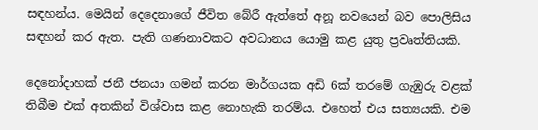සඳහන්ය. මෙයින් දෙදෙනාගේ ජීවිත බේරී ඇත්තේ අනූ නවයෙන් බව පොලිසිය සඳහන් කර ඇත. පැති ගණනාවකට අවධානය යොමු කළ යුතු ප්‍රවෘත්තියකි.

දෙනෝදාහක් ජනී ජනයා ගමන් කරන මාර්ගයක අඩි 6ක් තරමේ ගැඹුරු වළක් තිබීම එක් අතකින් විශ්වාස කළ නොහැකි තරම්ය. එහෙත් එය සත්‍යයකි. එම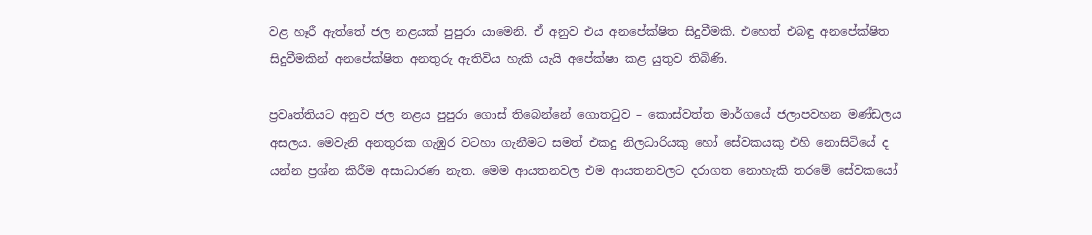වළ හෑරී ඇත්තේ ජල නළයක් පුපුරා යාමෙනි. ඒ අනුව එය අනපේක්ෂිත සිදුවීමකි. එහෙත් එබඳු අනපේක්ෂිත සිදුවීමකින් අනපේක්ෂිත අනතුරු ඇතිවිය හැකි යැයි අපේක්ෂා කළ යුතුව තිබිණි.

ප්‍රවෘත්තියට අනුව ජල නළය පුපුරා ගොස් තිබෙන්නේ ගොතටුව – කොස්වත්ත මාර්ගයේ ජලාපවහන මණ්ඩලය අසලය. මෙවැනි අනතුරක ගැඹුර වටහා ගැනීමට සමත් එකදු නිලධාරියකු හෝ සේවකයකු එහි නොසිටියේ ද යන්න ප්‍රශ්න කිරීම අසාධාරණ නැත. මෙම ආයතනවල එම ආයතනවලට දරාගත නොහැකි තරමේ සේවකයෝ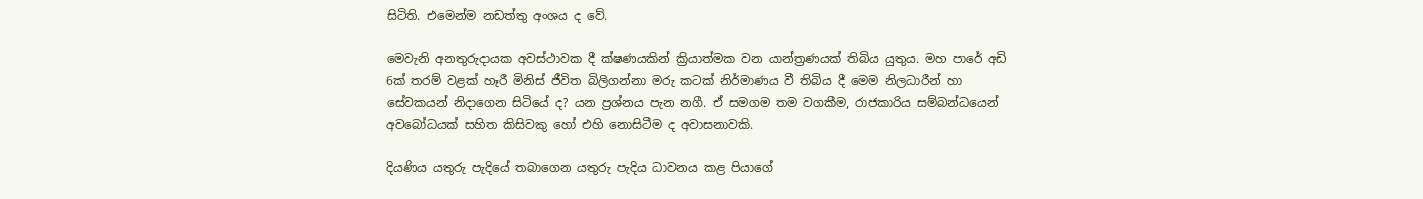සිටිති. එමෙන්ම නඩත්තු අංශය ද වේ.

මෙවැනි අනතුරුදායක අවස්ථාවක දී ක්ෂණයකින් ක්‍රියාත්මක වන යාන්ත්‍රණයක් තිබිය යුතුය. මහ පාරේ අඩි 6ක් තරම් වළක් හෑරී මිනිස් ජීවිත බිලිගන්නා මරු කටක් නිර්මාණය වී තිබිය දී මෙම නිලධාරීන් හා සේවකයන් නිදාගෙන සිටියේ ද? යන ප්‍රශ්නය පැන නගී. ඒ සමගම තම වගකීම, රාජකාරිය සම්බන්ධයෙන් අවබෝධයක් සහිත කිසිවකු හෝ එහි නොසිටීම ද අවාසනාවකි.

දියණිය යතුරු පැදියේ තබාගෙන යතුරු පැදිය ධාවනය කළ පියාගේ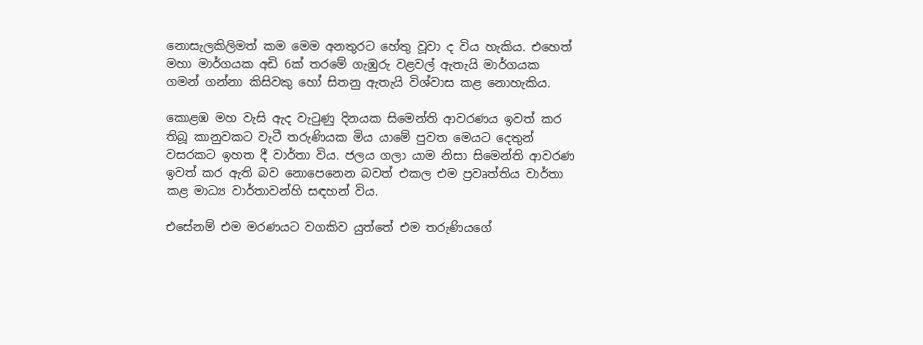නොසැලකිලිමත් කම මෙම අනතුරට හේතු වූවා ද විය හැකිය. එහෙත් මහා මාර්ගයක අඩි 6ක් තරමේ ගැඹුරු වළවල් ඇතැයි මාර්ගයක ගමන් ගන්නා කිසිවකු හෝ සිතනු ඇතැයි විශ්වාස කළ නොහැකිය.

කොළඹ මහ වැසි ඇද වැටුණු දිනයක සිමෙන්ති ආවරණය ඉවත් කර තිබූ කානුවකට වැටී තරුණියක මිය යාමේ පුවත මෙයට දෙතුන් වසරකට ඉහත දී වාර්තා විය. ජලය ගලා යාම නිසා සිමෙන්ති ආවරණ ඉවත් කර ඇති බව නොපෙනෙන බවත් එකල එම ප්‍රවෘත්තිය වාර්තා කළ මාධ්‍ය වාර්තාවන්හි සඳහන් විය.

එසේනම් එම මරණයට වගකිව යුත්තේ එම තරුණියගේ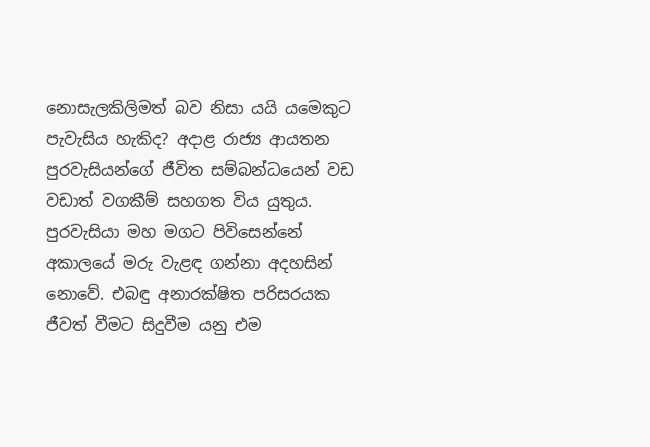නොසැලකිලිමත් බව නිසා යයි යමෙකුට පැවැසිය හැකිද? අදාළ රාජ්‍ය ආයතන පුරවැසියන්ගේ ජීවිත සම්බන්ධයෙන් වඩ වඩාත් වගකීම් සහගත විය යුතුය. පුරවැසියා මහ මගට පිවිසෙන්නේ අකාලයේ මරු වැළඳ ගන්නා අදහසින් නොවේ. එබඳු අනාරක්ෂිත පරිසරයක ජීවත් වීමට සිදුවීම යනු එම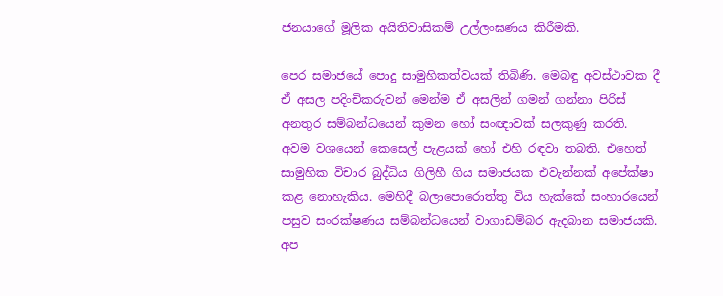ජනයාගේ මූලික අයිතිවාසිකම් උල්ලංඝණය කිරීමකි.

පෙර සමාජයේ පොදු සාමුහිකත්වයක් තිබිණි. මෙබඳු අවස්ථාවක දී ඒ අසල පදිංචිකරුවන් මෙන්ම ඒ අසලින් ගමන් ගන්නා පිරිස් අනතුර සම්බන්ධයෙන් කුමන හෝ සංඥාවක් සලකුණු කරති. අවම වශයෙන් කෙසෙල් පැළයක් හෝ එහි රඳවා තබති. එහෙත් සාමුහික විචාර බුද්ධිය ගිලිහී ගිය සමාජයක එවැන්නක් අපේක්ෂා කළ නොහැකිය. මෙහිදී බලාපොරොත්තු විය හැක්කේ සංහාරයෙන් පසුව සංරක්ෂණය සම්බන්ධයෙන් වාගාඩම්බර ඇදබාන සමාජයකි. අප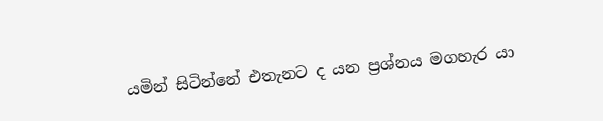යමින් සිටින්නේ එතැනට ද යන ප්‍රශ්නය මගහැර යා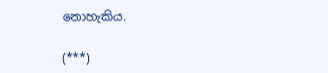නොහැකිය.

(***)